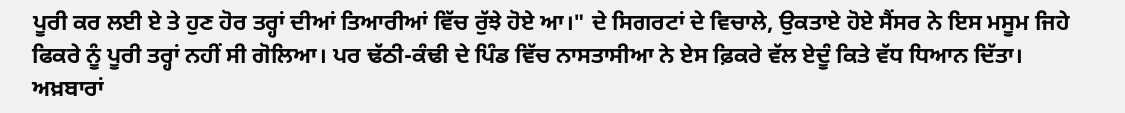ਪੂਰੀ ਕਰ ਲਈ ਏ ਤੇ ਹੁਣ ਹੋਰ ਤਰ੍ਹਾਂ ਦੀਆਂ ਤਿਆਰੀਆਂ ਵਿੱਚ ਰੁੱਝੇ ਹੋਏ ਆ।" ਦੇ ਸਿਗਰਟਾਂ ਦੇ ਵਿਚਾਲੇ, ਉਕਤਾਏ ਹੋਏ ਸੈਂਸਰ ਨੇ ਇਸ ਮਸੂਮ ਜਿਹੇ ਫਿਕਰੇ ਨੂੰ ਪੂਰੀ ਤਰ੍ਹਾਂ ਨਹੀਂ ਸੀ ਗੋਲਿਆ। ਪਰ ਢੱਠੀ-ਕੰਢੀ ਦੇ ਪਿੰਡ ਵਿੱਚ ਨਾਸਤਾਸੀਆ ਨੇ ਏਸ ਫ਼ਿਕਰੇ ਵੱਲ ਏਦੂੰ ਕਿਤੇ ਵੱਧ ਧਿਆਨ ਦਿੱਤਾ।
ਅਖ਼ਬਾਰਾਂ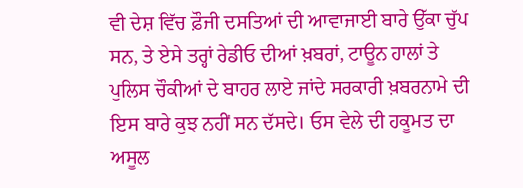ਵੀ ਦੇਸ਼ ਵਿੱਚ ਫ਼ੌਜੀ ਦਸਤਿਆਂ ਦੀ ਆਵਾਜਾਈ ਬਾਰੇ ਉੱਕਾ ਚੁੱਪ ਸਨ, ਤੇ ਏਸੇ ਤਰ੍ਹਾਂ ਰੇਡੀਓ ਦੀਆਂ ਖ਼ਬਰਾਂ, ਟਾਊਨ ਹਾਲਾਂ ਤੇ ਪੁਲਿਸ ਚੌਕੀਆਂ ਦੇ ਬਾਹਰ ਲਾਏ ਜਾਂਦੇ ਸਰਕਾਰੀ ਖ਼ਬਰਨਾਮੇ ਦੀ ਇਸ ਬਾਰੇ ਕੁਝ ਨਹੀਂ ਸਨ ਦੱਸਦੇ। ਓਸ ਵੇਲੇ ਦੀ ਹਕੂਮਤ ਦਾ ਅਸੂਲ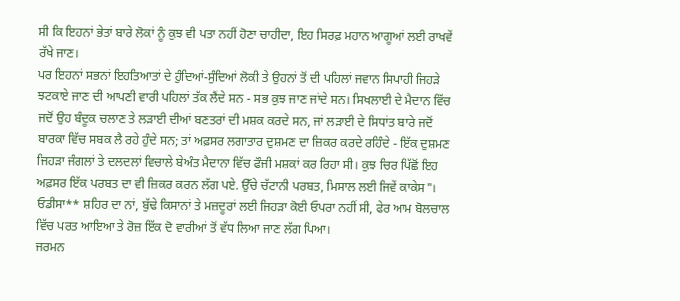ਸੀ ਕਿ ਇਹਨਾਂ ਭੇਤਾਂ ਬਾਰੇ ਲੋਕਾਂ ਨੂੰ ਕੁਝ ਵੀ ਪਤਾ ਨਹੀਂ ਹੋਣਾ ਚਾਹੀਦਾ, ਇਹ ਸਿਰਫ਼ ਮਹਾਨ ਆਗੂਆਂ ਲਈ ਰਾਖਵੇਂ ਰੱਖੇ ਜਾਣ।
ਪਰ ਇਹਨਾਂ ਸਭਨਾਂ ਇਹਤਿਆਤਾਂ ਦੇ ਹੁੰਦਿਆਂ-ਸੁੰਦਿਆਂ ਲੋਕੀ ਤੇ ਉਹਨਾਂ ਤੋਂ ਦੀ ਪਹਿਲਾਂ ਜਵਾਨ ਸਿਪਾਹੀ ਜਿਹੜੇ ਝਟਕਾਏ ਜਾਣ ਦੀ ਆਪਣੀ ਵਾਰੀ ਪਹਿਲਾਂ ਤੱਕ ਲੈਂਦੇ ਸਨ - ਸਭ ਕੁਝ ਜਾਣ ਜਾਂਦੇ ਸਨ। ਸਿਖਲਾਈ ਦੇ ਮੈਦਾਨ ਵਿੱਚ ਜਦੋਂ ਉਹ ਬੰਦੂਕ ਚਲਾਣ ਤੇ ਲੜਾਈ ਦੀਆਂ ਬਣਤਰਾਂ ਦੀ ਮਸ਼ਕ ਕਰਦੇ ਸਨ, ਜਾਂ ਲੜਾਈ ਦੇ ਸਿਧਾਂਤ ਬਾਰੇ ਜਦੋਂ ਬਾਰਕਾ ਵਿੱਚ ਸਬਕ ਲੈ ਰਹੇ ਹੁੰਦੇ ਸਨ; ਤਾਂ ਅਫ਼ਸਰ ਲਗਾਤਾਰ ਦੁਸ਼ਮਣ ਦਾ ਜ਼ਿਕਰ ਕਰਦੇ ਰਹਿੰਦੇ - ਇੱਕ ਦੁਸ਼ਮਣ ਜਿਹੜਾ ਜੰਗਲਾਂ ਤੇ ਦਲਦਲਾਂ ਵਿਚਾਲੇ ਬੇਅੰਤ ਮੈਦਾਨਾ ਵਿੱਚ ਫੌਜੀ ਮਸ਼ਕਾਂ ਕਰ ਰਿਹਾ ਸੀ। ਕੁਝ ਚਿਰ ਪਿੱਛੋਂ ਇਹ ਅਫ਼ਸਰ ਇੱਕ ਪਰਬਤ ਦਾ ਵੀ ਜ਼ਿਕਰ ਕਰਨ ਲੱਗ ਪਏ. ਉੱਚੇ ਚੱਟਾਨੀ ਪਰਬਤ, ਮਿਸਾਲ ਲਈ ਜਿਵੇਂ ਕਾਕੇਸ"।
ਓਡੀਸਾ** ਸ਼ਹਿਰ ਦਾ ਨਾਂ, ਬੁੱਢੇ ਕਿਸਾਨਾਂ ਤੇ ਮਜ਼ਦੂਰਾਂ ਲਈ ਜਿਹੜਾ ਕੋਈ ਓਪਰਾ ਨਹੀਂ ਸੀ, ਫੇਰ ਆਮ ਬੋਲਚਾਲ ਵਿੱਚ ਪਰਤ ਆਇਆ ਤੇ ਰੋਜ਼ ਇੱਕ ਦੋ ਵਾਰੀਆਂ ਤੋਂ ਵੱਧ ਲਿਆ ਜਾਣ ਲੱਗ ਪਿਆ।
ਜਰਮਨ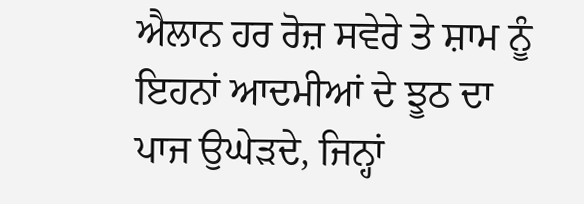ਐਲਾਨ ਹਰ ਰੋਜ਼ ਸਵੇਰੇ ਤੇ ਸ਼ਾਮ ਨੂੰ ਇਹਨਾਂ ਆਦਮੀਆਂ ਦੇ ਝੂਠ ਦਾ ਪਾਜ ਉਘੇੜਦੇ, ਜਿਨ੍ਹਾਂ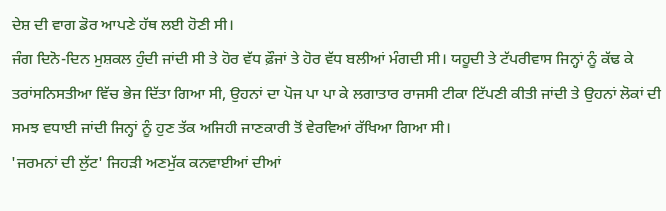ਦੇਸ਼ ਦੀ ਵਾਗ ਡੋਰ ਆਪਣੇ ਹੱਥ ਲਈ ਹੋਣੀ ਸੀ।
ਜੰਗ ਦਿਨੋ-ਦਿਨ ਮੁਸ਼ਕਲ ਹੁੰਦੀ ਜਾਂਦੀ ਸੀ ਤੇ ਹੋਰ ਵੱਧ ਫ਼ੌਜਾਂ ਤੇ ਹੋਰ ਵੱਧ ਬਲੀਆਂ ਮੰਗਦੀ ਸੀ। ਯਹੂਦੀ ਤੇ ਟੱਪਰੀਵਾਸ ਜਿਨ੍ਹਾਂ ਨੂੰ ਕੱਢ ਕੇ ਤਰਾਂਸਨਿਸਤੀਆ ਵਿੱਚ ਭੇਜ ਦਿੱਤਾ ਗਿਆ ਸੀ, ਉਹਨਾਂ ਦਾ ਪੋਜ ਪਾ ਪਾ ਕੇ ਲਗਾਤਾਰ ਰਾਜਸੀ ਟੀਕਾ ਟਿੱਪਣੀ ਕੀਤੀ ਜਾਂਦੀ ਤੇ ਉਹਨਾਂ ਲੋਕਾਂ ਦੀ ਸਮਝ ਵਧਾਈ ਜਾਂਦੀ ਜਿਨ੍ਹਾਂ ਨੂੰ ਹੁਣ ਤੱਕ ਅਜਿਹੀ ਜਾਣਕਾਰੀ ਤੋਂ ਵੇਰਵਿਆਂ ਰੱਖਿਆ ਗਿਆ ਸੀ।
'ਜਰਮਨਾਂ ਦੀ ਲੁੱਟ' ਜਿਹੜੀ ਅਣਮੁੱਕ ਕਨਵਾਈਆਂ ਦੀਆਂ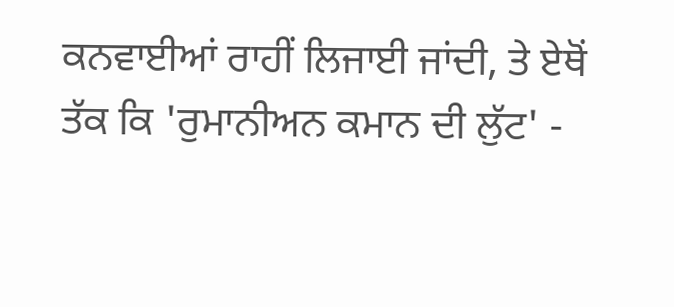ਕਨਵਾਈਆਂ ਰਾਹੀਂ ਲਿਜਾਈ ਜਾਂਦੀ, ਤੇ ਏਥੋਂ ਤੱਕ ਕਿ 'ਰੁਮਾਨੀਅਨ ਕਮਾਨ ਦੀ ਲੁੱਟ' -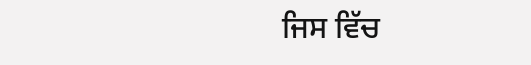ਜਿਸ ਵਿੱਚ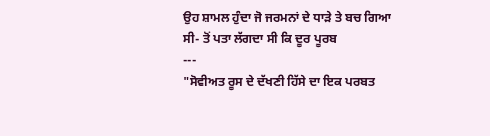ਉਹ ਸ਼ਾਮਲ ਹੁੰਦਾ ਜੋ ਜਰਮਨਾਂ ਦੇ ਧਾੜੇ ਤੇ ਬਚ ਗਿਆ ਸੀ- ਤੋਂ ਪਤਾ ਲੱਗਦਾ ਸੀ ਕਿ ਦੂਰ ਪੂਰਬ
---
"ਸੋਵੀਅਤ ਰੂਸ ਦੇ ਦੱਖਣੀ ਹਿੱਸੇ ਦਾ ਇਕ ਪਰਬਤ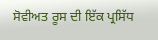ਸੋਵੀਅਤ ਰੂਸ ਦੀ ਇੱਕ ਪ੍ਰਸਿੱਧ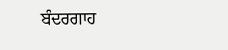ਬੰਦਰਗਾਹ